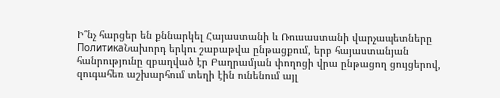Ի՞նչ հարցեր են քննարկել Հայաստանի և Ռուսաստանի վարչապետները
ПолитикаՆախորդ երկու շաբաթվա ընթացքում, երբ հայաստանյան հանրությունը զբաղված էր Բաղրամյան փողոցի վրա ընթացող ցույցերով, զուգահեռ աշխարհում տեղի էին ունենում այլ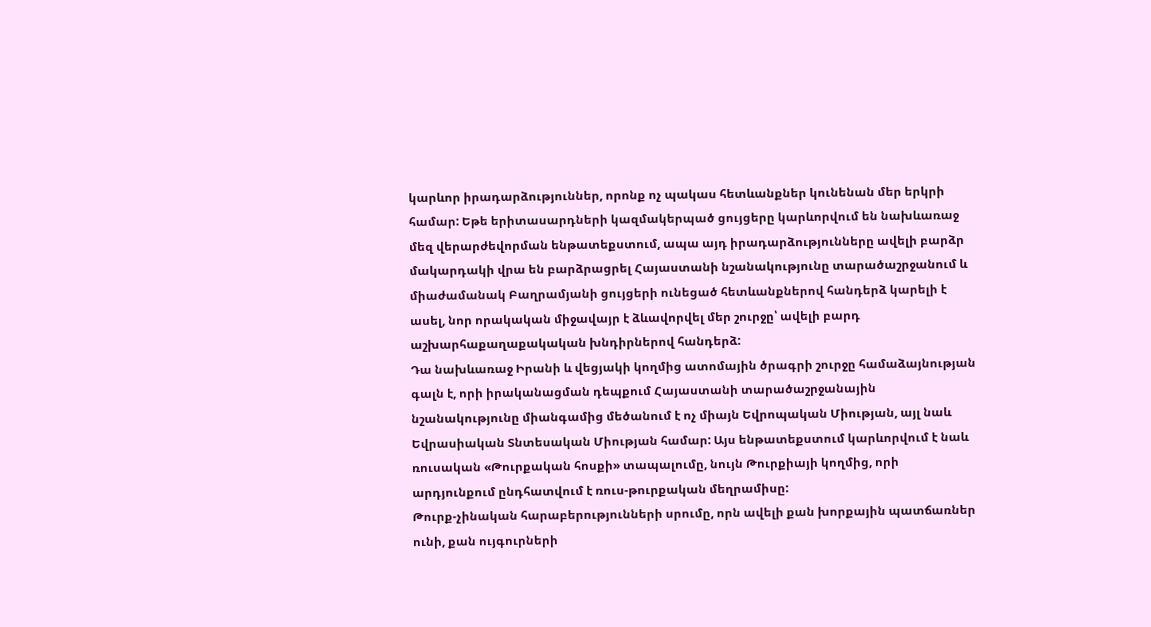կարևոր իրադարձություններ, որոնք ոչ պակաս հետևանքներ կունենան մեր երկրի համար: Եթե երիտասարդների կազմակերպած ցույցերը կարևորվում են նախևառաջ մեզ վերարժեվորման ենթատեքստում, ապա այդ իրադարձությունները ավելի բարձր մակարդակի վրա են բարձրացրել Հայաստանի նշանակությունը տարածաշրջանում և միաժամանակ Բաղրամյանի ցույցերի ունեցած հետևանքներով հանդերձ կարելի է ասել, նոր որակական միջավայր է ձևավորվել մեր շուրջը՝ ավելի բարդ աշխարհաքաղաքակական խնդիրներով հանդերձ:
Դա նախևառաջ Իրանի և վեցյակի կողմից ատոմային ծրագրի շուրջը համաձայնության գալն է, որի իրականացման դեպքում Հայաստանի տարածաշրջանային նշանակությունը միանգամից մեծանում է ոչ միայն Եվրոպական Միության, այլ նաև Եվրասիական Տնտեսական Միության համար: Այս ենթատեքստում կարևորվում է նաև ռուսական «Թուրքական հոսքի» տապալումը, նույն Թուրքիայի կողմից, որի արդյունքում ընդհատվում է ռուս-թուրքական մեղրամիսը:
Թուրք-չինական հարաբերությունների սրումը, որն ավելի քան խորքային պատճառներ ունի, քան ույգուրների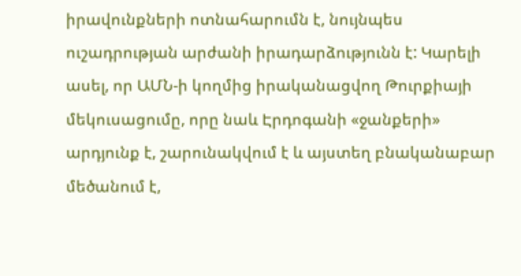իրավունքների ոտնահարումն է, նույնպես ուշադրության արժանի իրադարձությունն է: Կարելի ասել, որ ԱՄՆ-ի կողմից իրականացվող Թուրքիայի մեկուսացումը, որը նաև Էրդոգանի «ջանքերի» արդյունք է, շարունակվում է և այստեղ բնականաբար մեծանում է,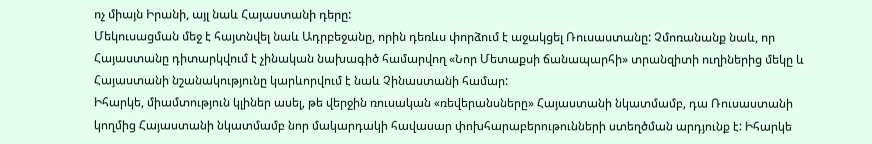ոչ միայն Իրանի, այլ նաև Հայաստանի դերը:
Մեկուսացման մեջ է հայտնվել նաև Ադրբեջանը, որին դեռևս փորձում է աջակցել Ռուսաստանը: Չմոռանանք նաև, որ Հայաստանը դիտարկվում է չինական նախագիծ համարվող «Նոր Մետաքսի ճանապարհի» տրանզիտի ուղիներից մեկը և Հայաստանի նշանակությունը կարևորվում է նաև Չինաստանի համար:
Իհարկե, միամտություն կլիներ ասել, թե վերջին ռուսական «ռեվերանսները» Հայաստանի նկատմամբ, դա Ռուսաստանի կողմից Հայաստանի նկատմամբ նոր մակարդակի հավասար փոխհարաբերութունների ստեղծման արդյունք է: Իհարկե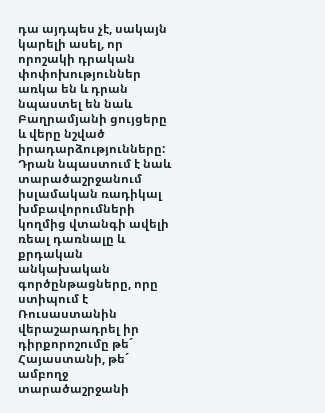դա այդպես չէ, սակայն կարելի ասել, որ որոշակի դրական փոփոխություններ առկա են և դրան նպաստել են նաև Բաղրամյանի ցույցերը և վերը նշված իրադարձությունները: Դրան նպաստում է նաև տարածաշրջանում իսլամական ռադիկալ խմբավորումների կողմից վտանգի ավելի ռեալ դառնալը և քրդական անկախական գործընթացները, որը ստիպում է Ռուսաստանին վերաշարադրել իր դիրքորոշումը թե´ Հայաստանի, թե´ ամբողջ տարածաշրջանի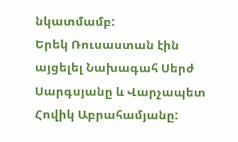նկատմամբ:
Երեկ Ռուսաստան էին այցելել Նախագահ Սերժ Սարգսյանը և Վարչապետ Հովիկ Աբրահամյանը: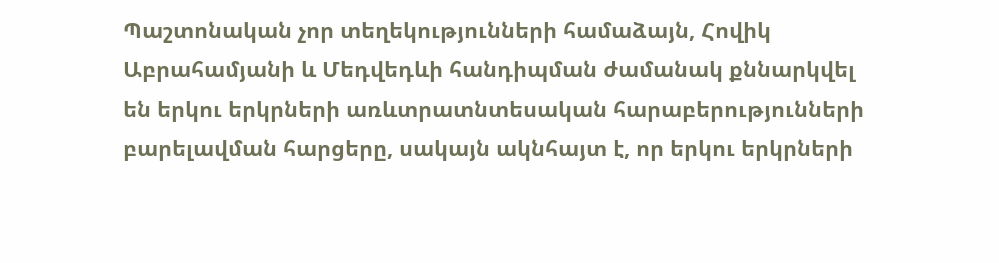Պաշտոնական չոր տեղեկությունների համաձայն, Հովիկ Աբրահամյանի և Մեդվեդևի հանդիպման ժամանակ քննարկվել են երկու երկրների առևտրատնտեսական հարաբերությունների բարելավման հարցերը, սակայն ակնհայտ է, որ երկու երկրների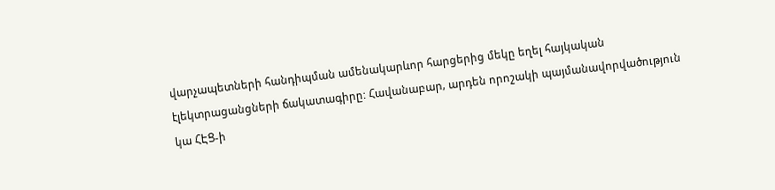վարչապետների հանդիպման ամենակարևոր հարցերից մեկը եղել հայկական էլեկտրացանցների ճակատագիրը: Հավանաբար, արդեն որոշակի պայմանավորվածություն կա ՀԷՑ-ի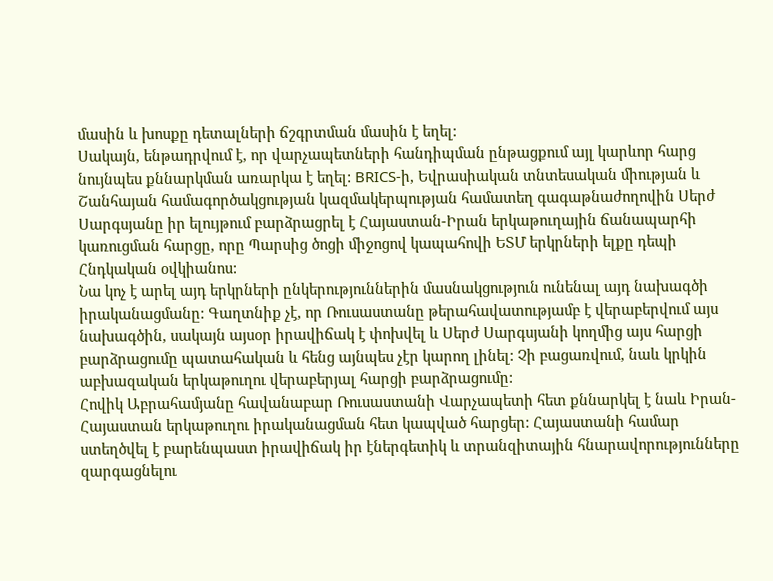մասին և խոսքը դետալների ճշգրտման մասին է եղել:
Սակայն, ենթադրվում է, որ վարչապետների հանդիպման ընթացքում այլ կարևոր հարց նույնպես քննարկման առարկա է եղել: BRICS-ի, Եվրասիական տնտեսական միության և Շանհայան համագործակցության կազմակերպության համատեղ գագաթնաժողովին Սերժ Սարգսյանը իր ելույթում բարձրացրել է Հայաստան-Իրան երկաթուղային ճանապարհի կառուցման հարցը, որը Պարսից ծոցի միջոցով կապահովի ԵՏՄ երկրների ելքը դեպի Հնդկական օվկիանոս:
Նա կոչ է արել այդ երկրների ընկերություններին մասնակցություն ունենալ այդ նախագծի իրականացմանը: Գաղտնիք չէ, որ Ռուսաստանը թերահավատությամբ է վերաբերվում այս նախագծին, սակայն այսօր իրավիճակ է փոխվել և Սերժ Սարգսյանի կողմից այս հարցի բարձրացումը պատահական և հենց այնպես չէր կարող լինել: Չի բացառվում, նաև կրկին աբխազական երկաթուղու վերաբերյալ հարցի բարձրացումը:
Հովիկ Աբրահամյանը հավանաբար Ռուսաստանի Վարչապետի հետ քննարկել է նաև Իրան-Հայաստան երկաթուղու իրականացման հետ կապված հարցեր: Հայաստանի համար ստեղծվել է բարենպաստ իրավիճակ իր էներգետիկ և տրանզիտային հնարավորությունները զարգացնելու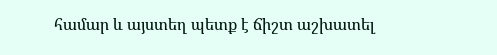համար և այստեղ պետք է ճիշտ աշխատել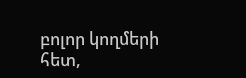բոլոր կողմերի հետ,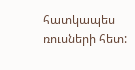հատկապես ռուսների հետ: